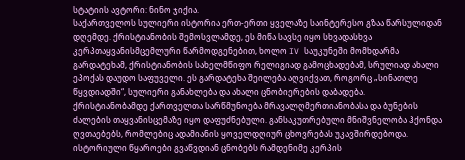სტატიის ავტორი: ნინო ჯიქია.
საქართველოს სულიერი ისტორია ერთ-ერთი ყველაზე საინტერესო გზაა წარსულიდან დღემდე. ქრისტიანობის შემოსვლამდე, ეს მიწა სავსე იყო სხვადასხვა კერპთაყვანისმცემლური წარმოდგენებით, ხოლო IV საუკუნეში მომხდარმა გარდატეხამ, ქრისტიანობის სახელმწიფო რელიგიად გამოცხადებამ, სრულიად ახალი ეპოქას დაუდო საფუველი. ეს გარდატეხა შეილება აღვიქვათ, როგორც „სინათლე წყვდიადში“, სულიერი განახლება და ახალი ცნობიერების დაბადება.
ქრისტიანობამდე ქართველთა სარწმუნოება მრავალღმერთიანობასა და ბუნების ძალების თაყვანისცემაზე იყო დაფუძნებული. განსაკუთრებული მნიშვნელობა ჰქონდა ღვთაებებს, რომლებიც ადამიანის ყოველდღიურ ცხოვრებას უკავშირდებოდა.
ისტორიული წყაროები გვაწვდიან ცნობებს რამდენიმე კერპის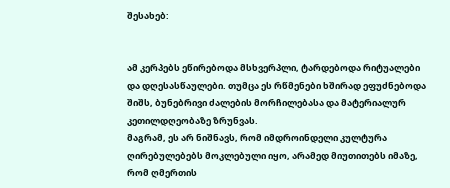შესახებ:


ამ კერპებს ეწირებოდა მსხვერპლი, ტარდებოდა რიტუალები და დღესასწაულები. თუმცა ეს რწმენები ხშირად ეფუძნებოდა შიშს, ბუნებრივი ძალების მორჩილებასა და მატერიალურ კეთილდღეობაზე ზრუნვას.
მაგრამ, ეს არ ნიშნავს, რომ იმდროინდელი კულტურა ღირებულებებს მოკლებული იყო, არამედ მიუთითებს იმაზე, რომ ღმერთის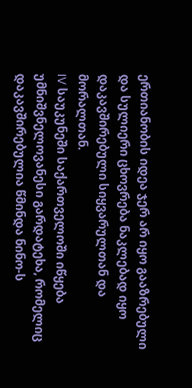ერთიანობის იდეა ჯერ არ იყო გააზრებული და სულიერი ცხოვრება ნაკლებად იყო დაკავშირებული სიყვარულთან და მორალთან.
IV საუკუნეში საქართველოში იწყება უმნიშვნელოვანესი გარდატეხა, რომელიც დაკავშირებულია წმინდა ნინო-ს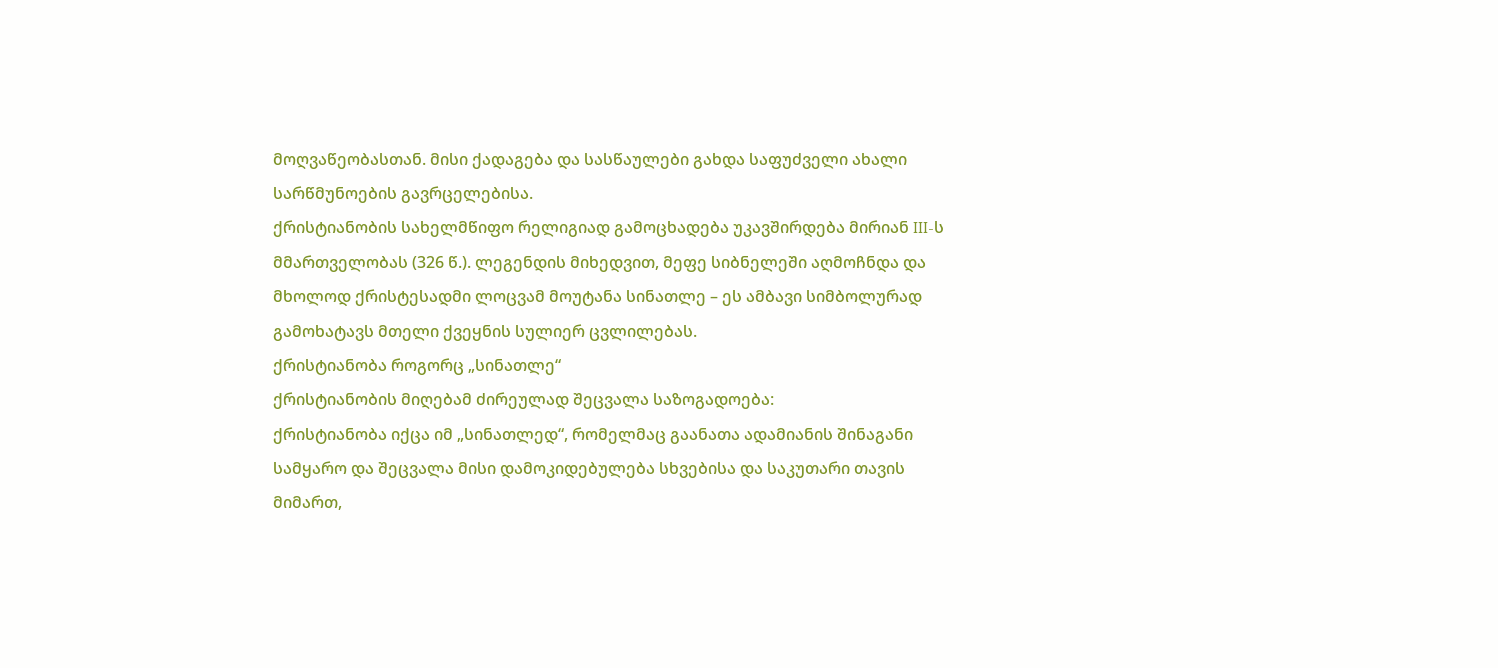მოღვაწეობასთან. მისი ქადაგება და სასწაულები გახდა საფუძველი ახალი სარწმუნოების გავრცელებისა.
ქრისტიანობის სახელმწიფო რელიგიად გამოცხადება უკავშირდება მირიან III-ს მმართველობას (326 წ.). ლეგენდის მიხედვით, მეფე სიბნელეში აღმოჩნდა და მხოლოდ ქრისტესადმი ლოცვამ მოუტანა სინათლე – ეს ამბავი სიმბოლურად გამოხატავს მთელი ქვეყნის სულიერ ცვლილებას.
ქრისტიანობა როგორც „სინათლე“
ქრისტიანობის მიღებამ ძირეულად შეცვალა საზოგადოება:
ქრისტიანობა იქცა იმ „სინათლედ“, რომელმაც გაანათა ადამიანის შინაგანი სამყარო და შეცვალა მისი დამოკიდებულება სხვებისა და საკუთარი თავის მიმართ,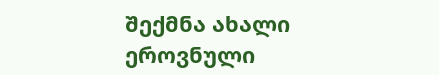შექმნა ახალი ეროვნული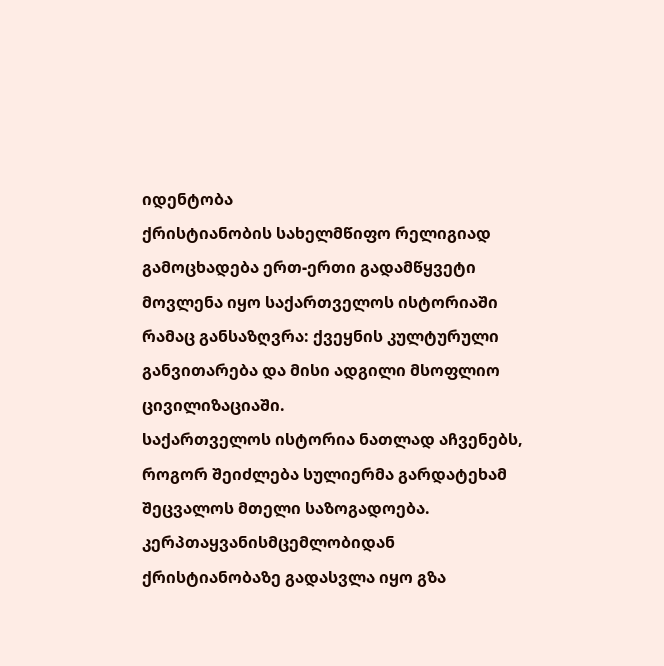იდენტობა
ქრისტიანობის სახელმწიფო რელიგიად გამოცხადება ერთ-ერთი გადამწყვეტი მოვლენა იყო საქართველოს ისტორიაში რამაც განსაზღვრა: ქვეყნის კულტურული განვითარება და მისი ადგილი მსოფლიო ცივილიზაციაში.
საქართველოს ისტორია ნათლად აჩვენებს, როგორ შეიძლება სულიერმა გარდატეხამ შეცვალოს მთელი საზოგადოება. კერპთაყვანისმცემლობიდან ქრისტიანობაზე გადასვლა იყო გზა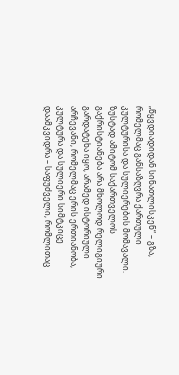„წყვდიადიდან სინათლისკენ“ – გზა, რომელმაც განსაზღვრა ქართული კულტურისა და სულიერების მომავალი.
ზუსტად ამიტომ საქართველოს გაქრისტიანება არა მხოლოდ რელიგიური გარდატეხა იყო, არამედ ისტორიული არჩევანი, რომელმაც ერის ერთიანობა, კულტურა და სულიერი სიმტკიცე დაამკვიდრა – საფუძველი, რომლითაც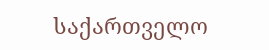საქართველო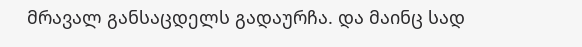მრავალ განსაცდელს გადაურჩა. და მაინც სად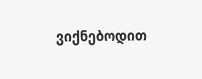ვიქნებოდით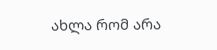ახლა რომ არა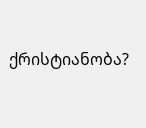ქრისტიანობა?